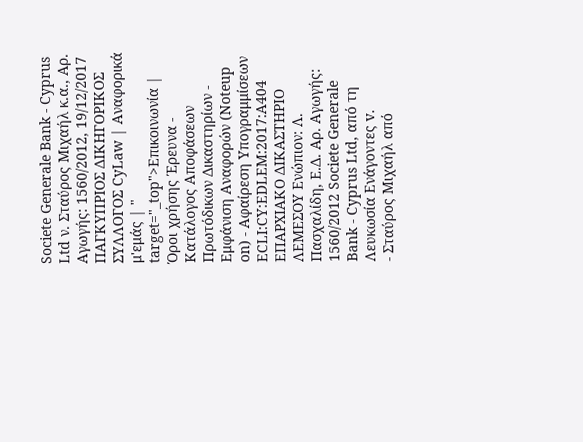Societe Generale Bank - Cyprus Ltd ν. Σταύρος Μιχαήλ κ.α., Αρ. Αγωγής: 1560/2012, 19/12/2017 ΠΑΓΚΥΠΡΙΟΣ ΔΙΚΗΓΟΡΙΚΟΣ ΣΥΛΛΟΓΟΣ CyLaw | Αναφορικά μ'εμάς | " target="_top">Επικοινωνία | Όροι χρήσης Έρευνα - Κατάλογος Αποφάσεων Πρωτόδικων Δικαστηρίων - Εμφάνιση Αναφορών (Noteup on) - Αφαίρεση Υπογραμμίσεων ECLI:CY:EDLEM:2017:A404 ΕΠΑΡΧΙΑΚΟ ΔΙΚΑΣΤΗΡΙΟ ΛΕΜΕΣΟΥ Ενώπιον: Λ. Πασχαλίδη, Ε.Δ. Αρ. Αγωγής: 1560/2012 Societe Generale Bank - Cyprus Ltd, από τη Λευκωσία Ενάγοντες v.
- Σταύρος Μιχαήλ από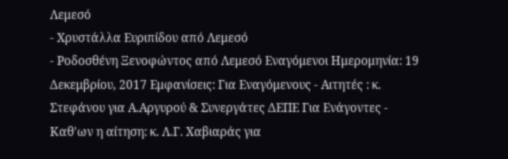Λεμεσό
- Χρυστάλλα Ευριπίδου από Λεμεσό
- Ροδοσθένη Ξενοφώντος από Λεμεσό Εναγόμενοι Ημερομηνία: 19 Δεκεμβρίου, 2017 Εμφανίσεις: Για Εναγόμενους - Αιτητές : κ. Στεφάνου για Α.Αργυρού & Συνεργάτες ΔΕΠΕ Για Ενάγοντες - Καθ'ων η αίτηση: κ. Λ.Γ. Χαβιαράς για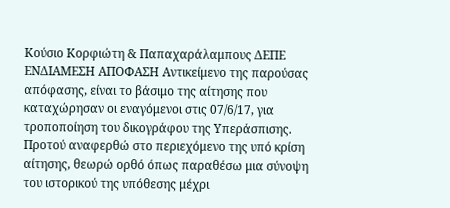Κούσιο Κορφιώτη & Παπαχαράλαμπους ΔΕΠΕ ΕΝΔΙΑΜΕΣΗ ΑΠΟΦΑΣΗ Αντικείμενο της παρούσας απόφασης, είναι το βάσιμο της αίτησης που καταχώρησαν οι εναγόμενοι στις 07/6/17, για τροποποίηση του δικογράφου της Υπεράσπισης. Προτού αναφερθώ στο περιεχόμενο της υπό κρίση αίτησης, θεωρώ ορθό όπως παραθέσω μια σύνοψη του ιστορικού της υπόθεσης μέχρι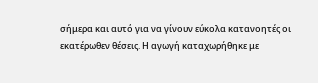σήμερα και αυτό για να γίνουν εύκολα κατανοητές οι εκατέρωθεν θέσεις. Η αγωγή καταχωρήθηκε με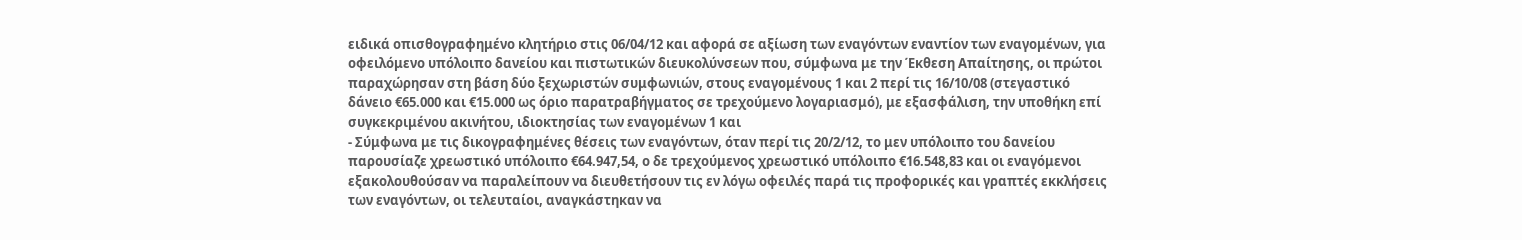ειδικά οπισθογραφημένο κλητήριο στις 06/04/12 και αφορά σε αξίωση των εναγόντων εναντίον των εναγομένων, για οφειλόμενο υπόλοιπο δανείου και πιστωτικών διευκολύνσεων που, σύμφωνα με την Έκθεση Απαίτησης, οι πρώτοι παραχώρησαν στη βάση δύο ξεχωριστών συμφωνιών, στους εναγομένους 1 και 2 περί τις 16/10/08 (στεγαστικό δάνειο €65.000 και €15.000 ως όριο παρατραβήγματος σε τρεχούμενο λογαριασμό), με εξασφάλιση, την υποθήκη επί συγκεκριμένου ακινήτου, ιδιοκτησίας των εναγομένων 1 και
- Σύμφωνα με τις δικογραφημένες θέσεις των εναγόντων, όταν περί τις 20/2/12, το μεν υπόλοιπο του δανείου παρουσίαζε χρεωστικό υπόλοιπο €64.947,54, ο δε τρεχούμενος χρεωστικό υπόλοιπο €16.548,83 και οι εναγόμενοι εξακολουθούσαν να παραλείπουν να διευθετήσουν τις εν λόγω οφειλές παρά τις προφορικές και γραπτές εκκλήσεις των εναγόντων, οι τελευταίοι, αναγκάστηκαν να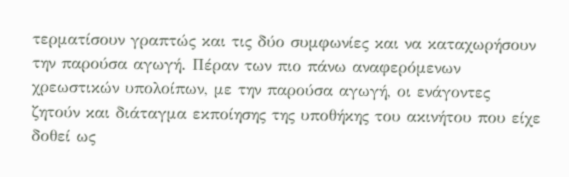τερματίσουν γραπτώς και τις δύο συμφωνίες και να καταχωρήσουν την παρούσα αγωγή. Πέραν των πιο πάνω αναφερόμενων χρεωστικών υπολοίπων, με την παρούσα αγωγή, οι ενάγοντες ζητούν και διάταγμα εκποίησης της υποθήκης του ακινήτου που είχε δοθεί ως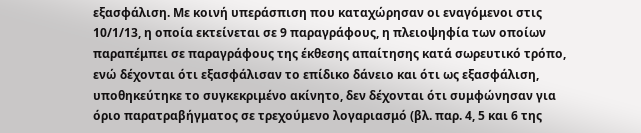εξασφάλιση. Με κοινή υπεράσπιση που καταχώρησαν οι εναγόμενοι στις 10/1/13, η οποία εκτείνεται σε 9 παραγράφους, η πλειοψηφία των οποίων παραπέμπει σε παραγράφους της έκθεσης απαίτησης κατά σωρευτικό τρόπο, ενώ δέχονται ότι εξασφάλισαν το επίδικο δάνειο και ότι ως εξασφάλιση, υποθηκεύτηκε το συγκεκριμένο ακίνητο, δεν δέχονται ότι συμφώνησαν για όριο παρατραβήγματος σε τρεχούμενο λογαριασμό (βλ. παρ. 4, 5 και 6 της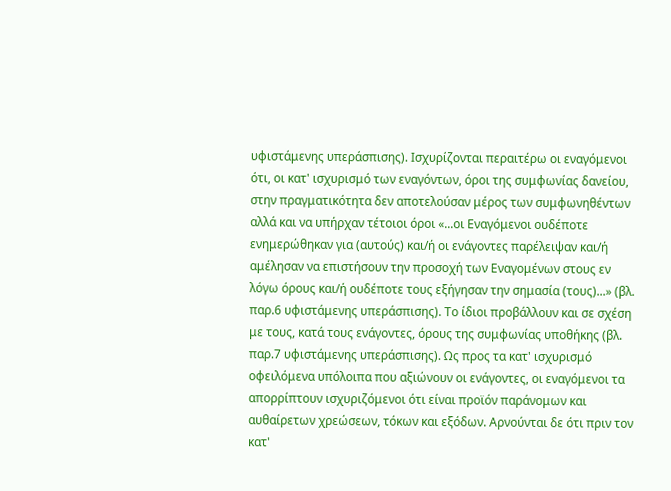υφιστάμενης υπεράσπισης). Ισχυρίζονται περαιτέρω οι εναγόμενοι ότι, οι κατ' ισχυρισμό των εναγόντων, όροι της συμφωνίας δανείου, στην πραγματικότητα δεν αποτελούσαν μέρος των συμφωνηθέντων αλλά και να υπήρχαν τέτοιοι όροι «...οι Εναγόμενοι ουδέποτε ενημερώθηκαν για (αυτούς) και/ή οι ενάγοντες παρέλειψαν και/ή αμέλησαν να επιστήσουν την προσοχή των Εναγομένων στους εν λόγω όρους και/ή ουδέποτε τους εξήγησαν την σημασία (τους)...» (βλ. παρ.6 υφιστάμενης υπεράσπισης). Το ίδιοι προβάλλουν και σε σχέση με τους, κατά τους ενάγοντες, όρους της συμφωνίας υποθήκης (βλ. παρ.7 υφιστάμενης υπεράσπισης). Ως προς τα κατ' ισχυρισμό οφειλόμενα υπόλοιπα που αξιώνουν οι ενάγοντες, οι εναγόμενοι τα απορρίπτουν ισχυριζόμενοι ότι είναι προϊόν παράνομων και αυθαίρετων χρεώσεων, τόκων και εξόδων. Αρνούνται δε ότι πριν τον κατ'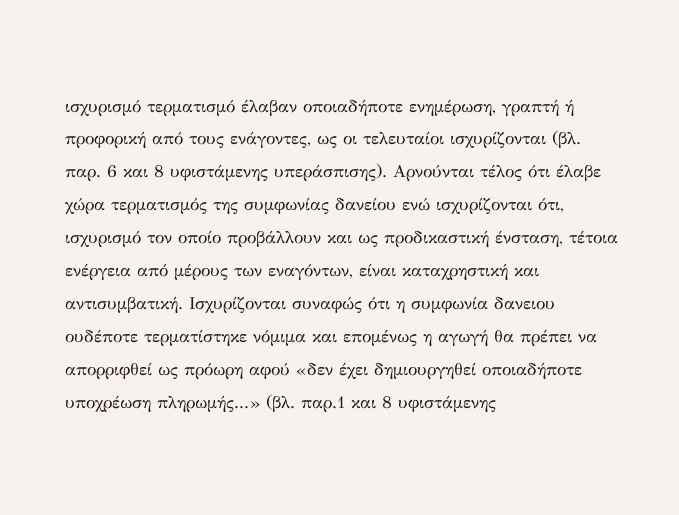ισχυρισμό τερματισμό έλαβαν οποιαδήποτε ενημέρωση, γραπτή ή προφορική από τους ενάγοντες, ως οι τελευταίοι ισχυρίζονται (βλ. παρ. 6 και 8 υφιστάμενης υπεράσπισης). Αρνούνται τέλος ότι έλαβε χώρα τερματισμός της συμφωνίας δανείου ενώ ισχυρίζονται ότι, ισχυρισμό τον οποίο προβάλλουν και ως προδικαστική ένσταση, τέτοια ενέργεια από μέρους των εναγόντων, είναι καταχρηστική και αντισυμβατική. Ισχυρίζονται συναφώς ότι η συμφωνία δανειου ουδέποτε τερματίστηκε νόμιμα και επομένως η αγωγή θα πρέπει να απορριφθεί ως πρόωρη αφού «δεν έχει δημιουργηθεί οποιαδήποτε υποχρέωση πληρωμής...» (βλ. παρ.1 και 8 υφιστάμενης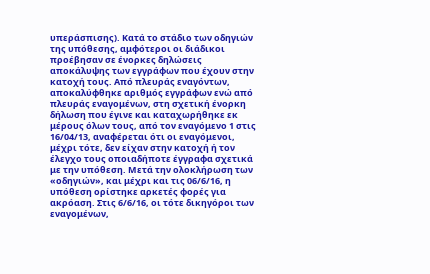υπεράσπισης). Κατά το στάδιο των οδηγιών της υπόθεσης, αμφότεροι οι διάδικοι προέβησαν σε ένορκες δηλώσεις αποκάλυψης των εγγράφων που έχουν στην κατοχή τους. Από πλευράς εναγόντων, αποκαλύφθηκε αριθμός εγγράφων ενώ από πλευράς εναγομένων, στη σχετική ένορκη δήλωση που έγινε και καταχωρήθηκε εκ μέρους όλων τους, από τον εναγόμενο 1 στις 16/04/13, αναφέρεται ότι οι εναγόμενοι, μέχρι τότε, δεν είχαν στην κατοχή ή τον έλεγχο τους οποιαδήποτε έγγραφα σχετικά με την υπόθεση. Μετά την ολοκλήρωση των «οδηγιών», και μέχρι και τις 06/6/16, η υπόθεση ορίστηκε αρκετές φορές για ακρόαση. Στις 6/6/16, οι τότε δικηγόροι των εναγομένων,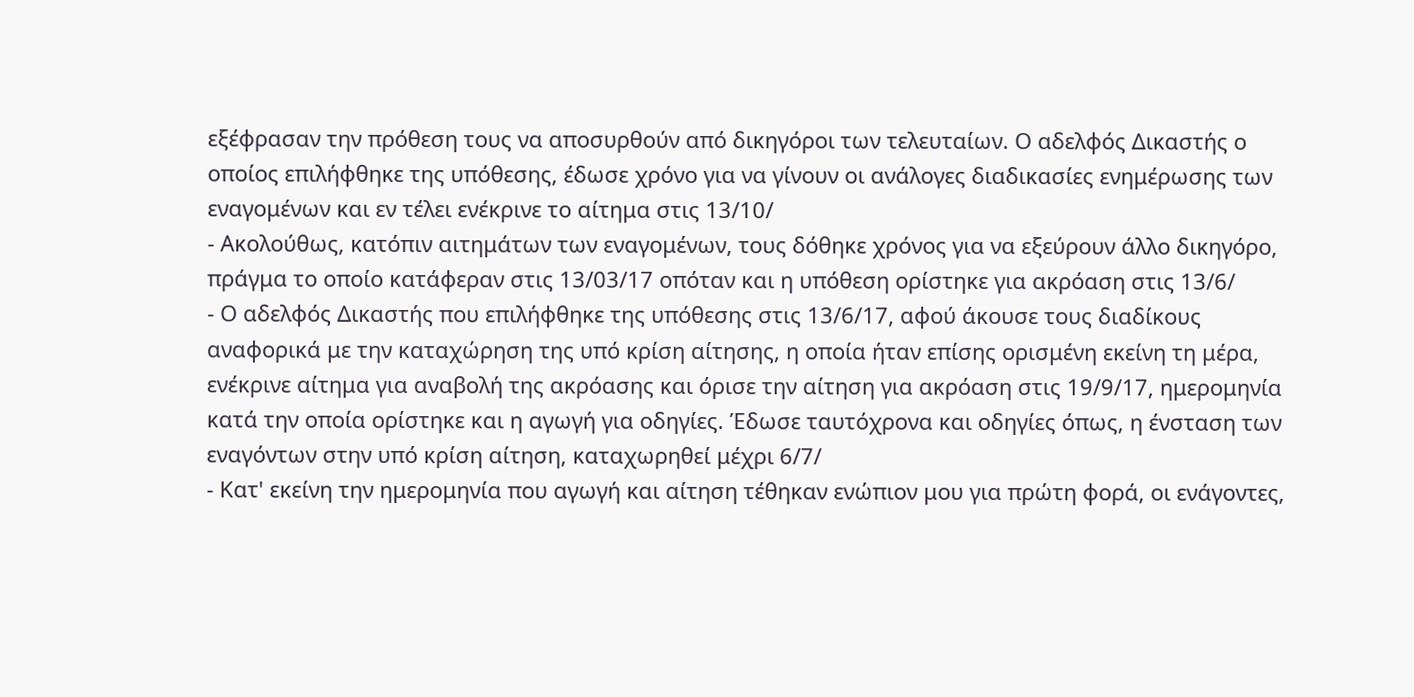εξέφρασαν την πρόθεση τους να αποσυρθούν από δικηγόροι των τελευταίων. Ο αδελφός Δικαστής ο οποίος επιλήφθηκε της υπόθεσης, έδωσε χρόνο για να γίνουν οι ανάλογες διαδικασίες ενημέρωσης των εναγομένων και εν τέλει ενέκρινε το αίτημα στις 13/10/
- Ακολούθως, κατόπιν αιτημάτων των εναγομένων, τους δόθηκε χρόνος για να εξεύρουν άλλο δικηγόρο, πράγμα το οποίο κατάφεραν στις 13/03/17 οπόταν και η υπόθεση ορίστηκε για ακρόαση στις 13/6/
- Ο αδελφός Δικαστής που επιλήφθηκε της υπόθεσης στις 13/6/17, αφού άκουσε τους διαδίκους αναφορικά με την καταχώρηση της υπό κρίση αίτησης, η οποία ήταν επίσης ορισμένη εκείνη τη μέρα, ενέκρινε αίτημα για αναβολή της ακρόασης και όρισε την αίτηση για ακρόαση στις 19/9/17, ημερομηνία κατά την οποία ορίστηκε και η αγωγή για οδηγίες. Έδωσε ταυτόχρονα και οδηγίες όπως, η ένσταση των εναγόντων στην υπό κρίση αίτηση, καταχωρηθεί μέχρι 6/7/
- Κατ' εκείνη την ημερομηνία που αγωγή και αίτηση τέθηκαν ενώπιον μου για πρώτη φορά, οι ενάγοντες,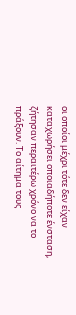οι οποίοι μέχρι τότε δεν είχαν καταχωρήσει οποιαδήποτε ένσταση, ζήτησαν περαιτέρω χρόνο να το πράξουν. Το αίτημα τους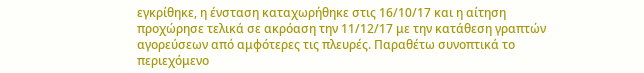εγκρίθηκε, η ένσταση καταχωρήθηκε στις 16/10/17 και η αίτηση προχώρησε τελικά σε ακρόαση την 11/12/17 με την κατάθεση γραπτών αγορεύσεων από αμφότερες τις πλευρές. Παραθέτω συνοπτικά το περιεχόμενο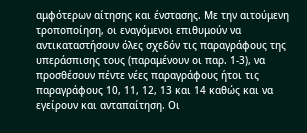αμφότερων αίτησης και ένστασης. Με την αιτούμενη τροποποίηση, οι εναγόμενοι επιθυμούν να αντικαταστήσουν όλες σχεδόν τις παραγράφους της υπεράσπισης τους (παραμένουν οι παρ. 1-3), να προσθέσουν πέντε νέες παραγράφους ήτοι τις παραγράφους 10, 11, 12, 13 και 14 καθώς και να εγείρουν και ανταπαίτηση. Οι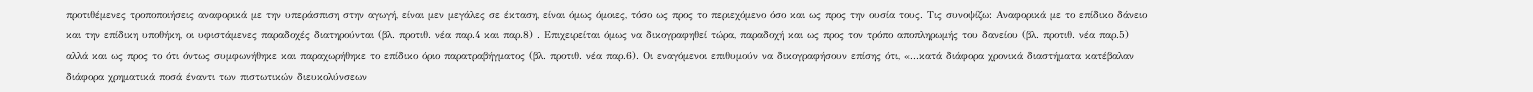προτιθέμενες τροποποιήσεις αναφορικά με την υπεράσπιση στην αγωγή, είναι μεν μεγάλες σε έκταση, είναι όμως όμοιες, τόσο ως προς το περιεχόμενο όσο και ως προς την ουσία τους. Τις συνοψίζω: Αναφορικά με το επίδικο δάνειο και την επίδικη υποθήκη, οι υφιστάμενες παραδοχές διατηρούνται (βλ. προτιθ. νέα παρ.4 και παρ.8) . Επιχειρείται όμως να δικογραφηθεί τώρα, παραδοχή και ως προς τον τρόπο αποπληρωμής του δανείου (βλ. προτιθ. νέα παρ.5) αλλά και ως προς το ότι όντως συμφωνήθηκε και παραχωρήθηκε το επίδικο όριο παρατραβήγματος (βλ. προτιθ. νέα παρ.6). Οι εναγόμενοι επιθυμούν να δικογραφήσουν επίσης ότι, «...κατά διάφορα χρονικά διαστήματα κατέβαλαν διάφορα χρηματικά ποσά έναντι των πιστωτικών διευκολύνσεων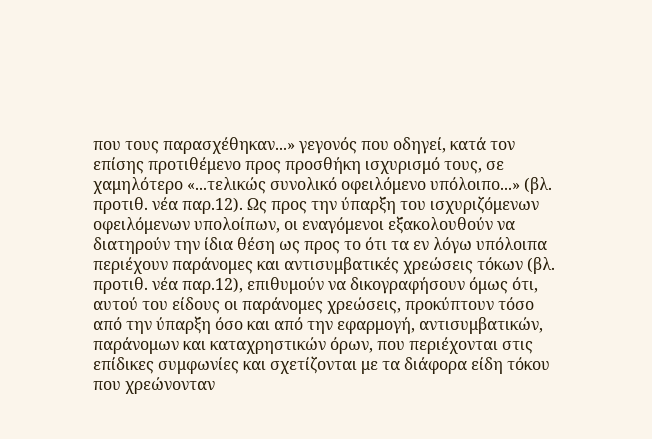που τους παρασχέθηκαν...» γεγονός που οδηγεί, κατά τον επίσης προτιθέμενο προς προσθήκη ισχυρισμό τους, σε χαμηλότερο «...τελικώς συνολικό οφειλόμενο υπόλοιπο...» (βλ. προτιθ. νέα παρ.12). Ως προς την ύπαρξη του ισχυριζόμενων οφειλόμενων υπολοίπων, οι εναγόμενοι εξακολουθούν να διατηρούν την ίδια θέση ως προς το ότι τα εν λόγω υπόλοιπα περιέχουν παράνομες και αντισυμβατικές χρεώσεις τόκων (βλ. προτιθ. νέα παρ.12), επιθυμούν να δικογραφήσουν όμως ότι, αυτού του είδους οι παράνομες χρεώσεις, προκύπτουν τόσο από την ύπαρξη όσο και από την εφαρμογή, αντισυμβατικών, παράνομων και καταχρηστικών όρων, που περιέχονται στις επίδικες συμφωνίες και σχετίζονται με τα διάφορα είδη τόκου που χρεώνονταν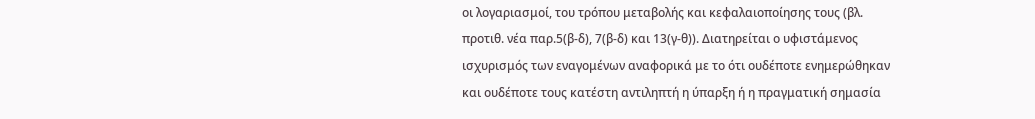οι λογαριασμοί, του τρόπου μεταβολής και κεφαλαιοποίησης τους (βλ. προτιθ. νέα παρ.5(β-δ), 7(β-δ) και 13(γ-θ)). Διατηρείται ο υφιστάμενος ισχυρισμός των εναγομένων αναφορικά με το ότι ουδέποτε ενημερώθηκαν και ουδέποτε τους κατέστη αντιληπτή η ύπαρξη ή η πραγματική σημασία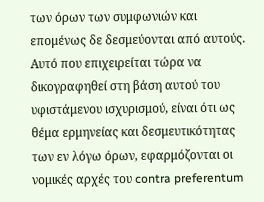των όρων των συμφωνιών και επομένως δε δεσμεύονται από αυτούς. Αυτό που επιχειρείται τώρα να δικογραφηθεί στη βάση αυτού του υφιστάμενου ισχυρισμού, είναι ότι ως θέμα ερμηνείας και δεσμευτικότητας των εν λόγω όρων, εφαρμόζονται οι νομικές αρχές του contra preferentum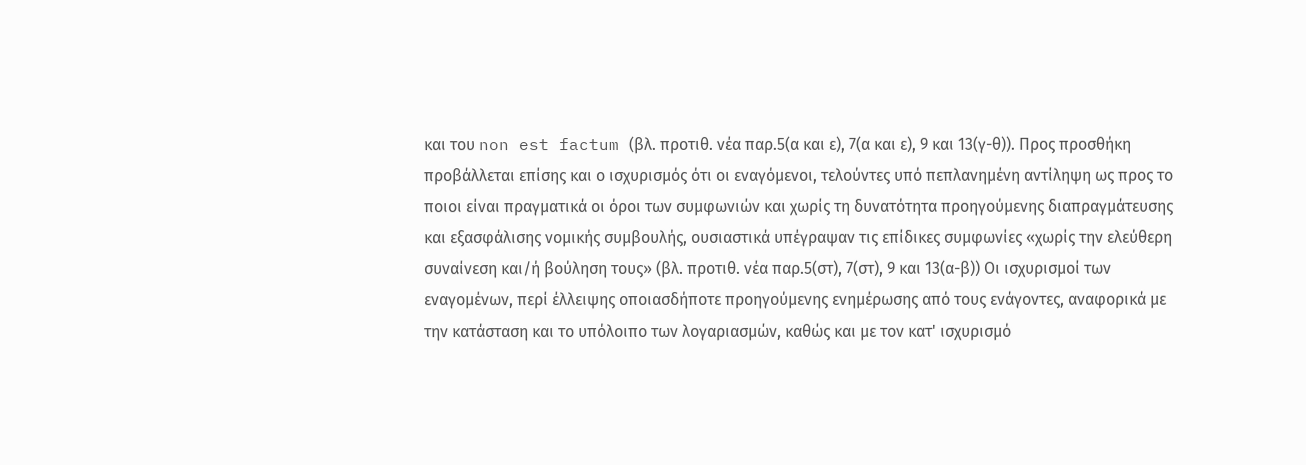και του non est factum (βλ. προτιθ. νέα παρ.5(α και ε), 7(α και ε), 9 και 13(γ-θ)). Προς προσθήκη προβάλλεται επίσης και ο ισχυρισμός ότι οι εναγόμενοι, τελούντες υπό πεπλανημένη αντίληψη ως προς το ποιοι είναι πραγματικά οι όροι των συμφωνιών και χωρίς τη δυνατότητα προηγούμενης διαπραγμάτευσης και εξασφάλισης νομικής συμβουλής, ουσιαστικά υπέγραψαν τις επίδικες συμφωνίες «χωρίς την ελεύθερη συναίνεση και/ή βούληση τους» (βλ. προτιθ. νέα παρ.5(στ), 7(στ), 9 και 13(α-β)) Οι ισχυρισμοί των εναγομένων, περί έλλειψης οποιασδήποτε προηγούμενης ενημέρωσης από τους ενάγοντες, αναφορικά με την κατάσταση και το υπόλοιπο των λογαριασμών, καθώς και με τον κατ' ισχυρισμό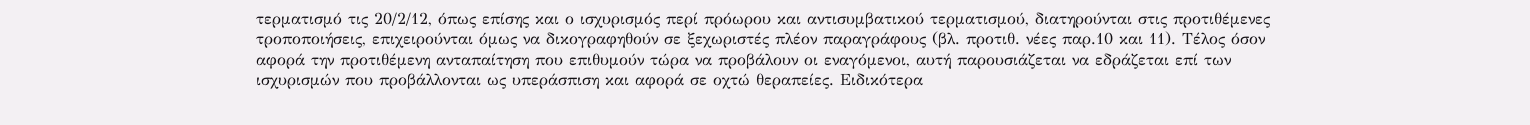τερματισμό τις 20/2/12, όπως επίσης και ο ισχυρισμός περί πρόωρου και αντισυμβατικού τερματισμού, διατηρούνται στις προτιθέμενες τροποποιήσεις, επιχειρούνται όμως να δικογραφηθούν σε ξεχωριστές πλέον παραγράφους (βλ. προτιθ. νέες παρ.10 και 11). Τέλος όσον αφορά την προτιθέμενη ανταπαίτηση που επιθυμούν τώρα να προβάλουν οι εναγόμενοι, αυτή παρουσιάζεται να εδράζεται επί των ισχυρισμών που προβάλλονται ως υπεράσπιση και αφορά σε οχτώ θεραπείες. Ειδικότερα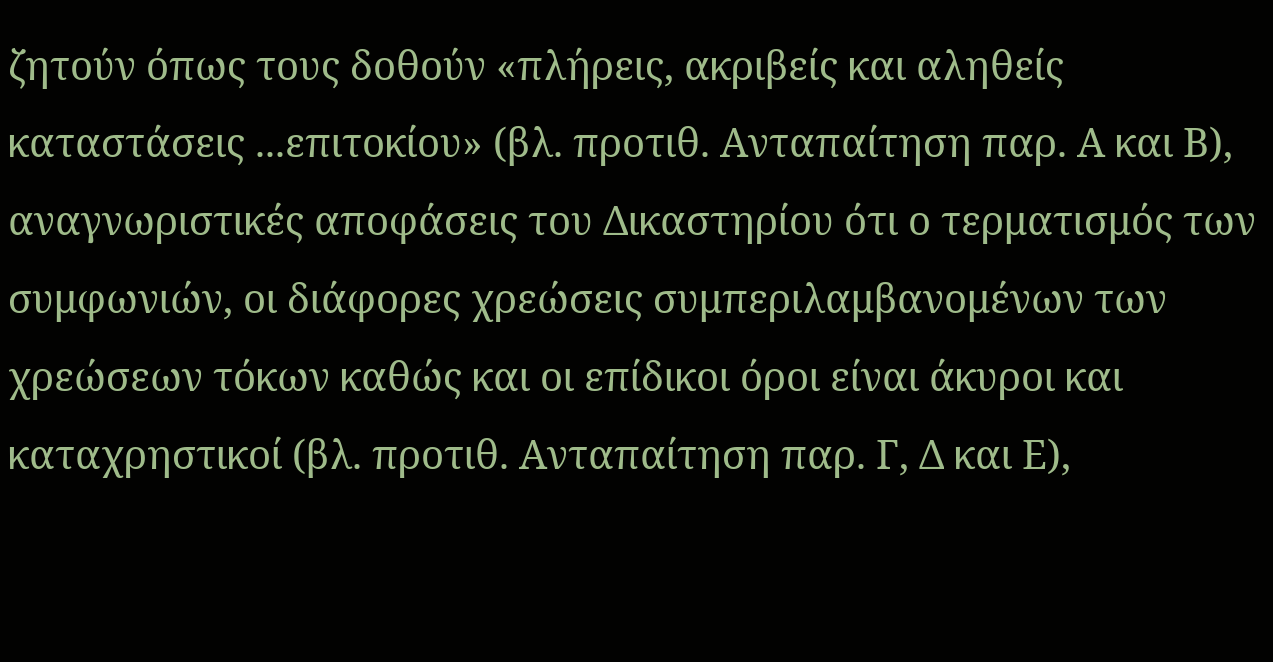ζητούν όπως τους δοθούν «πλήρεις, ακριβείς και αληθείς καταστάσεις ...επιτοκίου» (βλ. προτιθ. Ανταπαίτηση παρ. Α και Β), αναγνωριστικές αποφάσεις του Δικαστηρίου ότι ο τερματισμός των συμφωνιών, οι διάφορες χρεώσεις συμπεριλαμβανομένων των χρεώσεων τόκων καθώς και οι επίδικοι όροι είναι άκυροι και καταχρηστικοί (βλ. προτιθ. Ανταπαίτηση παρ. Γ, Δ και Ε),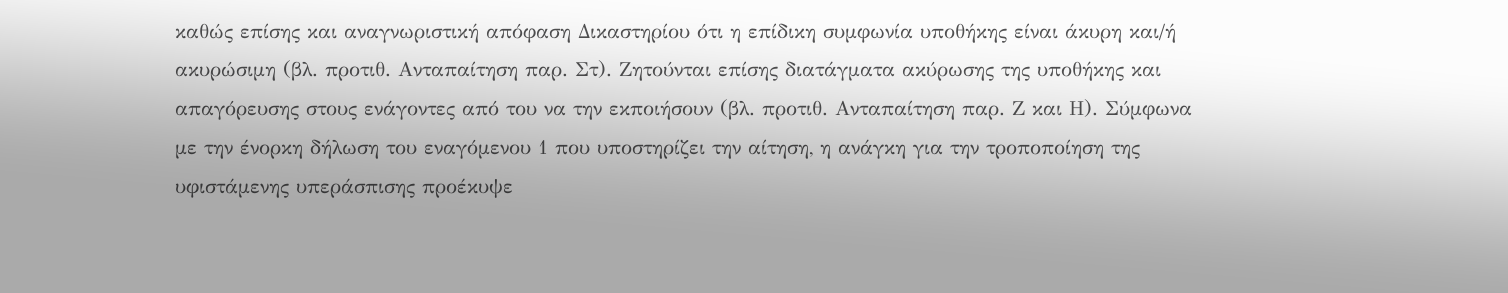καθώς επίσης και αναγνωριστική απόφαση Δικαστηρίου ότι η επίδικη συμφωνία υποθήκης είναι άκυρη και/ή ακυρώσιμη (βλ. προτιθ. Ανταπαίτηση παρ. Στ). Ζητούνται επίσης διατάγματα ακύρωσης της υποθήκης και απαγόρευσης στους ενάγοντες από του να την εκποιήσουν (βλ. προτιθ. Ανταπαίτηση παρ. Ζ και Η). Σύμφωνα με την ένορκη δήλωση του εναγόμενου 1 που υποστηρίζει την αίτηση, η ανάγκη για την τροποποίηση της υφιστάμενης υπεράσπισης προέκυψε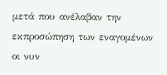μετά που ανέλαβαν την εκπροσώπηση των εναγομένων οι νυν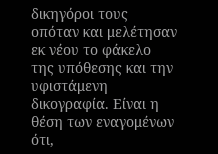δικηγόροι τους οπόταν και μελέτησαν εκ νέου το φάκελο της υπόθεσης και την υφιστάμενη δικογραφία. Είναι η θέση των εναγομένων ότι,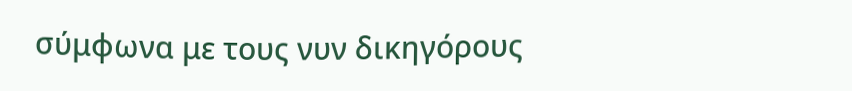σύμφωνα με τους νυν δικηγόρους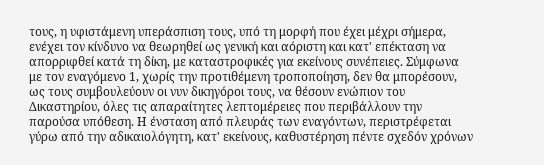τους, η υφιστάμενη υπεράσπιση τους, υπό τη μορφή που έχει μέχρι σήμερα, ενέχει τον κίνδυνο να θεωρηθεί ως γενική και αόριστη και κατ' επέκταση να απορριφθεί κατά τη δίκη, με καταστροφικές για εκείνους συνέπειες. Σύμφωνα με τον εναγόμενο 1, χωρίς την προτιθέμενη τροποποίηση, δεν θα μπορέσουν, ως τους συμβουλεύουν οι νυν δικηγόροι τους, να θέσουν ενώπιον του Δικαστηρίου, όλες τις απαραίτητες λεπτομέρειες που περιβάλλουν την παρούσα υπόθεση. Η ένσταση από πλευράς των εναγόντων, περιστρέφεται γύρω από την αδικαιολόγητη, κατ' εκείνους, καθυστέρηση πέντε σχεδόν χρόνων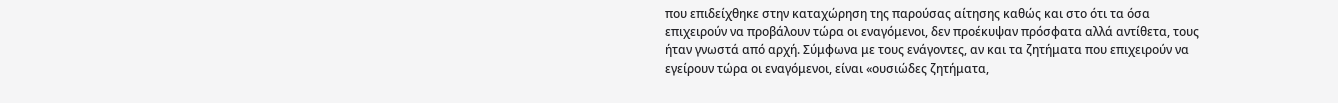που επιδείχθηκε στην καταχώρηση της παρούσας αίτησης καθώς και στο ότι τα όσα επιχειρούν να προβάλουν τώρα οι εναγόμενοι, δεν προέκυψαν πρόσφατα αλλά αντίθετα, τους ήταν γνωστά από αρχή. Σύμφωνα με τους ενάγοντες, αν και τα ζητήματα που επιχειρούν να εγείρουν τώρα οι εναγόμενοι, είναι «ουσιώδες ζητήματα,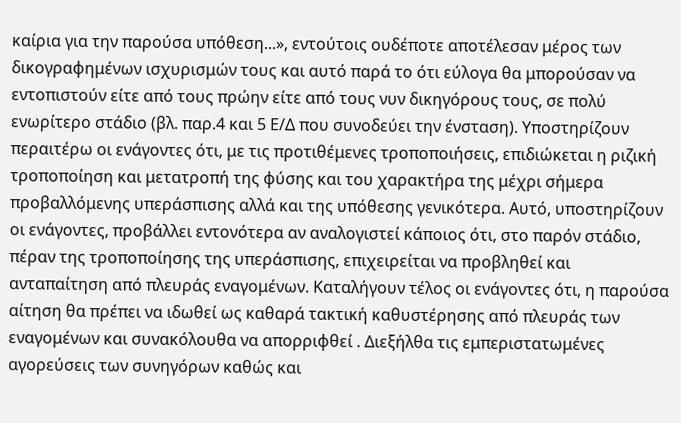καίρια για την παρούσα υπόθεση...», εντούτοις ουδέποτε αποτέλεσαν μέρος των δικογραφημένων ισχυρισμών τους και αυτό παρά το ότι εύλογα θα μπορούσαν να εντοπιστούν είτε από τους πρώην είτε από τους νυν δικηγόρους τους, σε πολύ ενωρίτερο στάδιο (βλ. παρ.4 και 5 Ε/Δ που συνοδεύει την ένσταση). Υποστηρίζουν περαιτέρω οι ενάγοντες ότι, με τις προτιθέμενες τροποποιήσεις, επιδιώκεται η ριζική τροποποίηση και μετατροπή της φύσης και του χαρακτήρα της μέχρι σήμερα προβαλλόμενης υπεράσπισης αλλά και της υπόθεσης γενικότερα. Αυτό, υποστηρίζουν οι ενάγοντες, προβάλλει εντονότερα αν αναλογιστεί κάποιος ότι, στο παρόν στάδιο, πέραν της τροποποίησης της υπεράσπισης, επιχειρείται να προβληθεί και ανταπαίτηση από πλευράς εναγομένων. Καταλήγουν τέλος οι ενάγοντες ότι, η παρούσα αίτηση θα πρέπει να ιδωθεί ως καθαρά τακτική καθυστέρησης από πλευράς των εναγομένων και συνακόλουθα να απορριφθεί . Διεξήλθα τις εμπεριστατωμένες αγορεύσεις των συνηγόρων καθώς και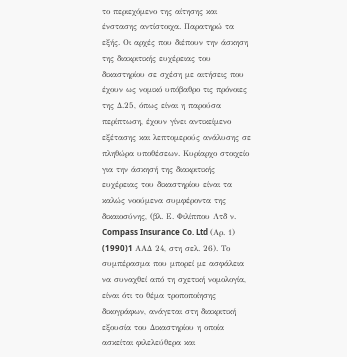το περιεχόμενο της αίτησης και ένστασης αντίστοιχα. Παρατηρώ τα εξής. Οι αρχές που διέπουν την άσκηση της διακριτικής ευχέρειας του δικαστηρίου σε σχέση με αιτήσεις που έχουν ως νομικό υπόβαθρο τις πρόνοιες της Δ.25, όπως είναι η παρούσα περίπτωση, έχουν γίνει αντικείμενο εξέτασης και λεπτομερούς ανάλυσης σε πληθώρα υποθέσεων. Κυρίαρχο στοιχείο για την άσκησή της διακριτικής ευχέρειας του δικαστηρίου είναι τα καλώς νοούμενα συμφέροντα της δικαιοσύνης, (βλ. Ε. Φιλίππου Λτδ ν. Compass Insurance Co. Ltd (Αρ. 1)
(1990)1 AAΔ 24, στη σελ. 26). Tο συμπέρασμα που μπορεί με ασφάλεια να συναχθεί από τη σχετική νομολογία, είναι ότι το θέμα τροποποίησης δικογράφων, ανάγεται στη διακριτική εξουσία του Δικαστηρίου η οποία ασκείται φιλελεύθερα και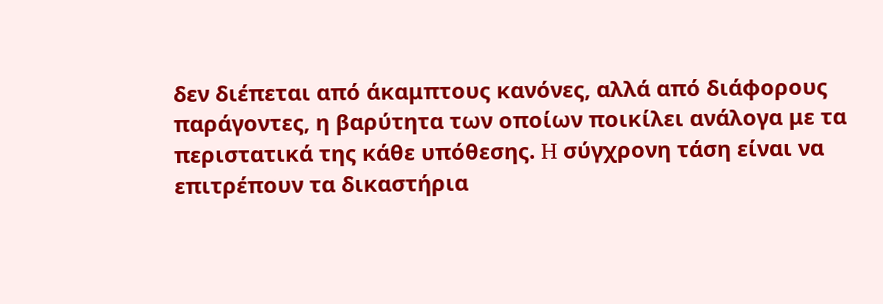δεν διέπεται από άκαμπτους κανόνες, αλλά από διάφορους παράγοντες, η βαρύτητα των οποίων ποικίλει ανάλογα με τα περιστατικά της κάθε υπόθεσης. H σύγχρονη τάση είναι να επιτρέπουν τα δικαστήρια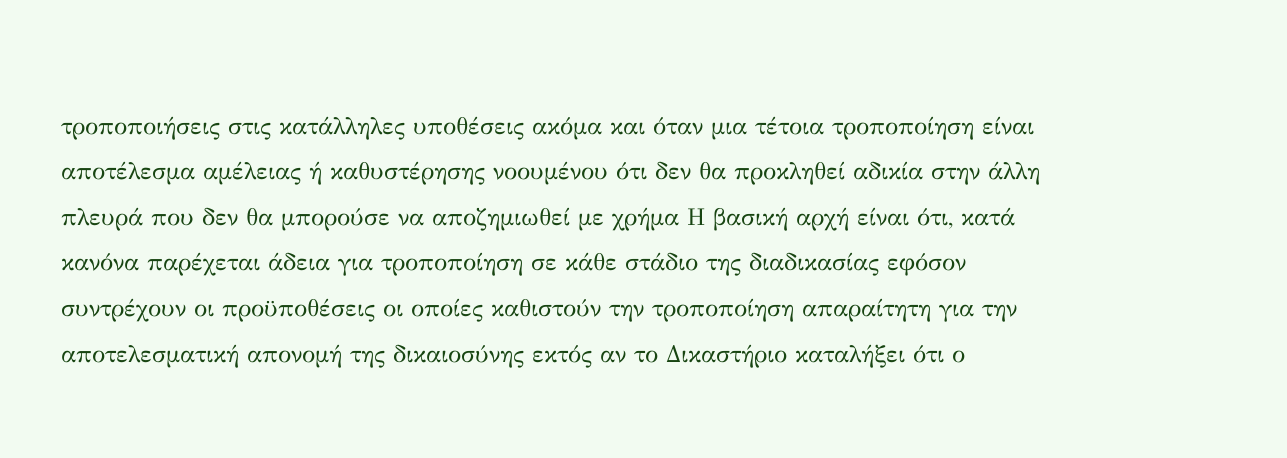τροποποιήσεις στις κατάλληλες υποθέσεις ακόμα και όταν μια τέτοια τροποποίηση είναι αποτέλεσμα αμέλειας ή καθυστέρησης νοουμένου ότι δεν θα προκληθεί αδικία στην άλλη πλευρά που δεν θα μπορούσε να αποζημιωθεί με χρήμα Η βασική αρχή είναι ότι, κατά κανόνα παρέχεται άδεια για τροποποίηση σε κάθε στάδιο της διαδικασίας εφόσον συντρέχουν οι προϋποθέσεις οι οποίες καθιστούν την τροποποίηση απαραίτητη για την αποτελεσματική απονομή της δικαιοσύνης εκτός αν το Δικαστήριο καταλήξει ότι ο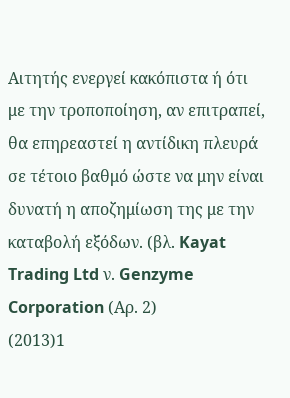Αιτητής ενεργεί κακόπιστα ή ότι με την τροποποίηση, αν επιτραπεί, θα επηρεαστεί η αντίδικη πλευρά σε τέτοιο βαθμό ώστε να μην είναι δυνατή η αποζημίωση της με την καταβολή εξόδων. (βλ. Kayat Trading Ltd ν. Genzyme Corporation (Αρ. 2)
(2013)1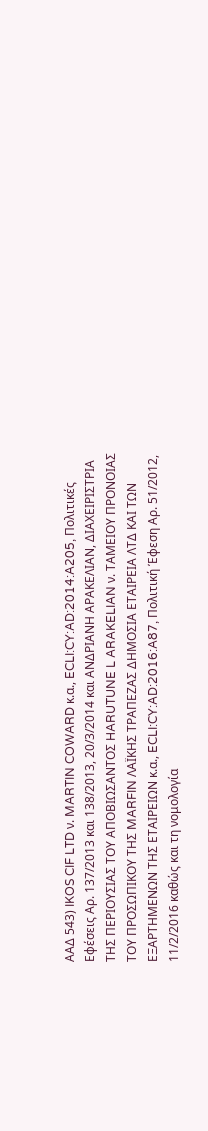ΑΑΔ 543) IKOS CIF LTD ν. MARTIN COWARD κ.α., ECLI:CY:AD:2014:A205, Πολιτικές Εφέσεις Αρ. 137/2013 και 138/2013, 20/3/2014 και ΑΝΔΡΙΑΝΗ ΑΡΑΚΕΛΙΑΝ, ΔΙΑΧΕΙΡΙΣΤΡΙΑ ΤΗΣ ΠΕΡΙΟΥΣΙΑΣ ΤΟΥ ΑΠΟΒΙΩΣΑΝΤΟΣ HARUTUNE L ARAKELIAN ν. ΤΑΜΕΙΟΥ ΠΡΟΝΟΙΑΣ ΤΟΥ ΠΡΟΣΩΠΙΚΟΥ ΤΗΣ MARFIN ΛΑΪΚΗΣ ΤΡΑΠΕΖΑΣ ΔΗΜΟΣΙΑ ΕΤΑΙΡΕΙΑ ΛΤΔ ΚΑΙ ΤΩΝ ΕΞΑΡΤΗΜΕΝΩΝ ΤΗΣ ΕΤΑΙΡΕΙΩΝ κ.α., ECLI:CY:AD:2016:A87, Πολιτική Έφεση Αρ. 51/2012, 11/2/2016 καθώς και τη νομολογία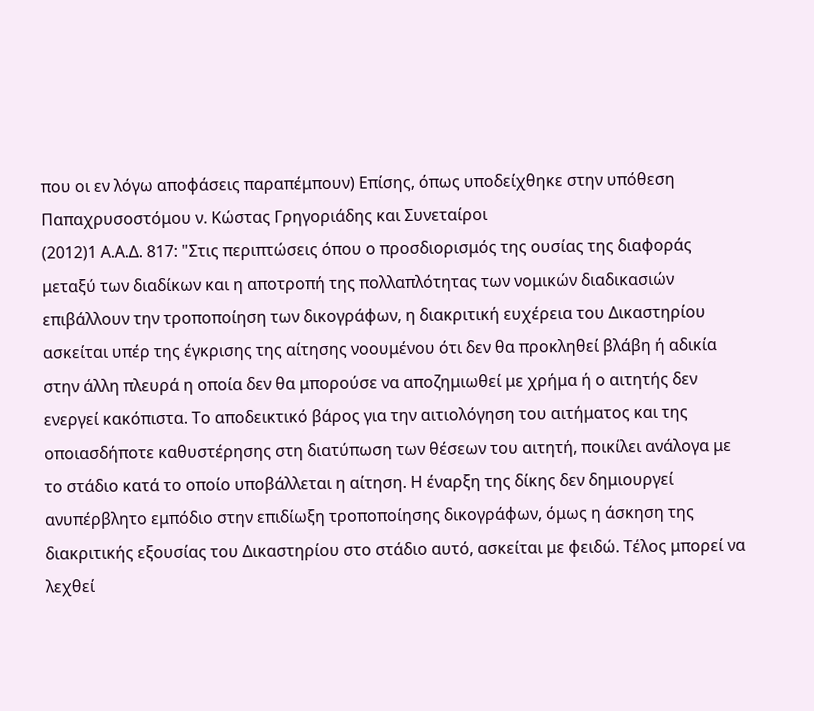που οι εν λόγω αποφάσεις παραπέμπουν) Επίσης, όπως υποδείχθηκε στην υπόθεση Παπαχρυσοστόμου ν. Κώστας Γρηγοριάδης και Συνεταίροι
(2012)1 Α.Α.Δ. 817: "Στις περιπτώσεις όπου ο προσδιορισμός της ουσίας της διαφοράς μεταξύ των διαδίκων και η αποτροπή της πολλαπλότητας των νομικών διαδικασιών επιβάλλουν την τροποποίηση των δικογράφων, η διακριτική ευχέρεια του Δικαστηρίου ασκείται υπέρ της έγκρισης της αίτησης νοουμένου ότι δεν θα προκληθεί βλάβη ή αδικία στην άλλη πλευρά η οποία δεν θα μπορούσε να αποζημιωθεί με χρήμα ή ο αιτητής δεν ενεργεί κακόπιστα. Το αποδεικτικό βάρος για την αιτιολόγηση του αιτήματος και της οποιασδήποτε καθυστέρησης στη διατύπωση των θέσεων του αιτητή, ποικίλει ανάλογα με το στάδιο κατά το οποίο υποβάλλεται η αίτηση. Η έναρξη της δίκης δεν δημιουργεί ανυπέρβλητο εμπόδιο στην επιδίωξη τροποποίησης δικογράφων, όμως η άσκηση της διακριτικής εξουσίας του Δικαστηρίου στο στάδιο αυτό, ασκείται με φειδώ. Τέλος μπορεί να λεχθεί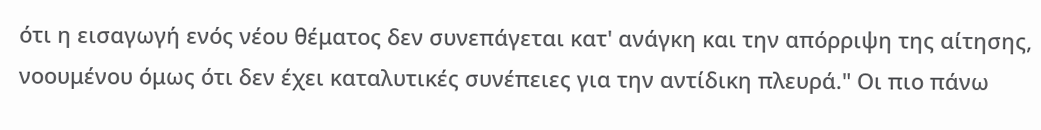ότι η εισαγωγή ενός νέου θέματος δεν συνεπάγεται κατ' ανάγκη και την απόρριψη της αίτησης, νοουμένου όμως ότι δεν έχει καταλυτικές συνέπειες για την αντίδικη πλευρά." Οι πιο πάνω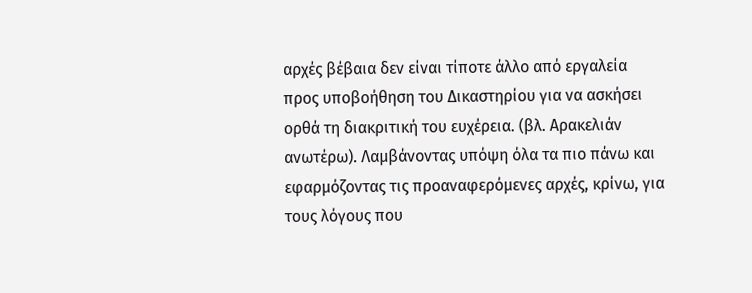αρχές βέβαια δεν είναι τίποτε άλλο από εργαλεία προς υποβοήθηση του Δικαστηρίου για να ασκήσει ορθά τη διακριτική του ευχέρεια. (βλ. Αρακελιάν ανωτέρω). Λαμβάνοντας υπόψη όλα τα πιο πάνω και εφαρμόζοντας τις προαναφερόμενες αρχές, κρίνω, για τους λόγους που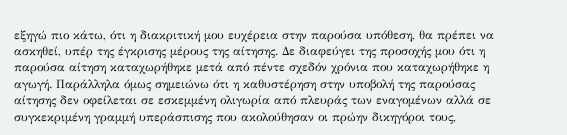εξηγώ πιο κάτω, ότι η διακριτική μου ευχέρεια στην παρούσα υπόθεση, θα πρέπει να ασκηθεί, υπέρ της έγκρισης μέρους της αίτησης. Δε διαφεύγει της προσοχής μου ότι η παρούσα αίτηση καταχωρήθηκε μετά από πέντε σχεδόν χρόνια που καταχωρήθηκε η αγωγή. Παράλληλα όμως σημειώνω ότι η καθυστέρηση στην υποβολή της παρούσας αίτησης δεν οφείλεται σε εσκεμμένη ολιγωρία από πλευράς των εναγομένων αλλά σε συγκεκριμένη γραμμή υπεράσπισης που ακολούθησαν οι πρώην δικηγόροι τους,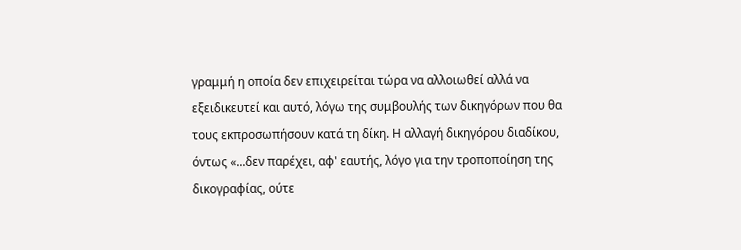γραμμή η οποία δεν επιχειρείται τώρα να αλλοιωθεί αλλά να εξειδικευτεί και αυτό, λόγω της συμβουλής των δικηγόρων που θα τους εκπροσωπήσουν κατά τη δίκη. Η αλλαγή δικηγόρου διαδίκου, όντως «...δεν παρέχει, αφ' εαυτής, λόγο για την τροποποίηση της δικογραφίας, ούτε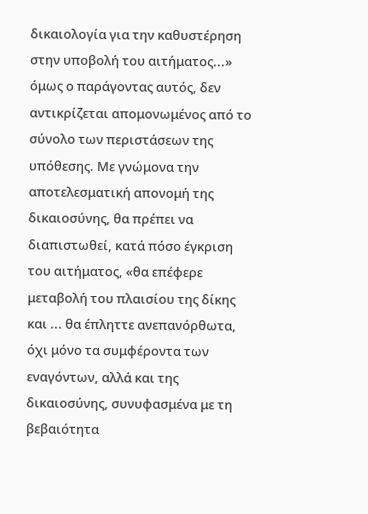δικαιολογία για την καθυστέρηση στην υποβολή του αιτήματος...» όμως ο παράγοντας αυτός, δεν αντικρίζεται απομονωμένος από το σύνολο των περιστάσεων της υπόθεσης. Με γνώμονα την αποτελεσματική απονομή της δικαιοσύνης, θα πρέπει να διαπιστωθεί, κατά πόσο έγκριση του αιτήματος, «θα επέφερε μεταβολή του πλαισίου της δίκης και ... θα έπληττε ανεπανόρθωτα, όχι μόνο τα συμφέροντα των εναγόντων, αλλά και της δικαιοσύνης, συνυφασμένα με τη βεβαιότητα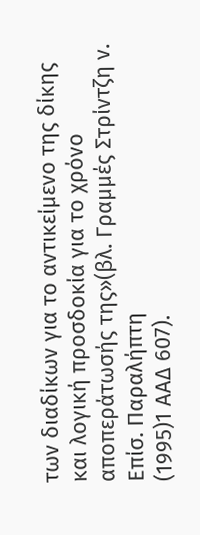των διαδίκων για το αντικείμενο της δίκης και λογική προσδοκία για το χρόνο αποπεράτωσής της»(βλ. Γραμμές Στρίντζη ν. Επίσ. Παραλήπτη
(1995)1 ΑΑΔ 607).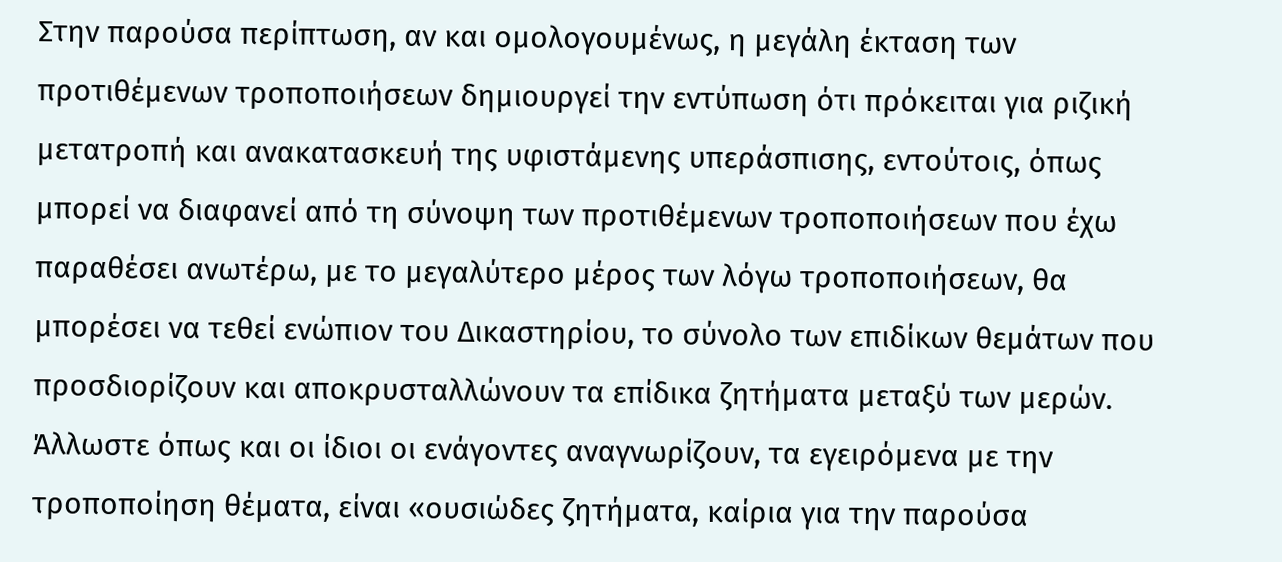Στην παρούσα περίπτωση, αν και ομολογουμένως, η μεγάλη έκταση των προτιθέμενων τροποποιήσεων δημιουργεί την εντύπωση ότι πρόκειται για ριζική μετατροπή και ανακατασκευή της υφιστάμενης υπεράσπισης, εντούτοις, όπως μπορεί να διαφανεί από τη σύνοψη των προτιθέμενων τροποποιήσεων που έχω παραθέσει ανωτέρω, με το μεγαλύτερο μέρος των λόγω τροποποιήσεων, θα μπορέσει να τεθεί ενώπιον του Δικαστηρίου, το σύνολο των επιδίκων θεμάτων που προσδιορίζουν και αποκρυσταλλώνουν τα επίδικα ζητήματα μεταξύ των μερών. Άλλωστε όπως και οι ίδιοι οι ενάγοντες αναγνωρίζουν, τα εγειρόμενα με την τροποποίηση θέματα, είναι «ουσιώδες ζητήματα, καίρια για την παρούσα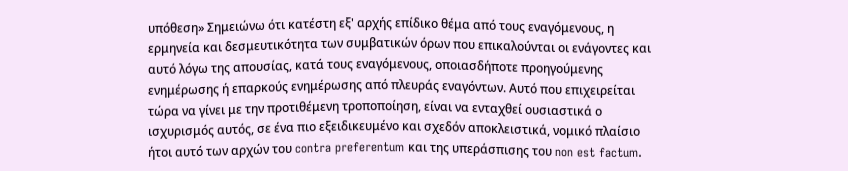υπόθεση» Σημειώνω ότι κατέστη εξ' αρχής επίδικο θέμα από τους εναγόμενους, η ερμηνεία και δεσμευτικότητα των συμβατικών όρων που επικαλούνται οι ενάγοντες και αυτό λόγω της απουσίας, κατά τους εναγόμενους, οποιασδήποτε προηγούμενης ενημέρωσης ή επαρκούς ενημέρωσης από πλευράς εναγόντων. Αυτό που επιχειρείται τώρα να γίνει με την προτιθέμενη τροποποίηση, είναι να ενταχθεί ουσιαστικά ο ισχυρισμός αυτός, σε ένα πιο εξειδικευμένο και σχεδόν αποκλειστικά, νομικό πλαίσιο ήτοι αυτό των αρχών του contra preferentum και της υπεράσπισης του non est factum.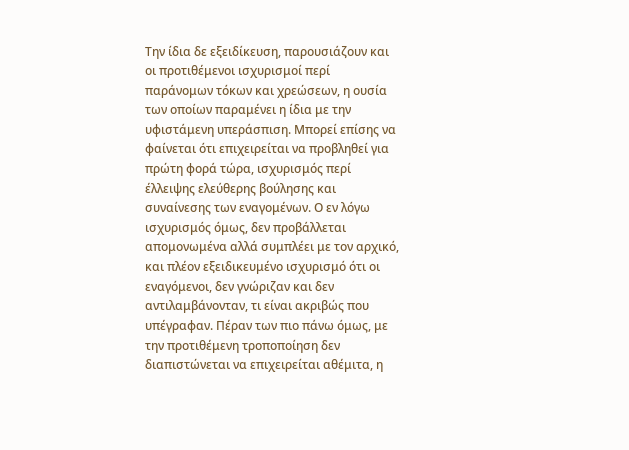Την ίδια δε εξειδίκευση, παρουσιάζουν και οι προτιθέμενοι ισχυρισμοί περί παράνομων τόκων και χρεώσεων, η ουσία των οποίων παραμένει η ίδια με την υφιστάμενη υπεράσπιση. Μπορεί επίσης να φαίνεται ότι επιχειρείται να προβληθεί για πρώτη φορά τώρα, ισχυρισμός περί έλλειψης ελεύθερης βούλησης και συναίνεσης των εναγομένων. Ο εν λόγω ισχυρισμός όμως, δεν προβάλλεται απομονωμένα αλλά συμπλέει με τον αρχικό, και πλέον εξειδικευμένο ισχυρισμό ότι οι εναγόμενοι, δεν γνώριζαν και δεν αντιλαμβάνονταν, τι είναι ακριβώς που υπέγραφαν. Πέραν των πιο πάνω όμως, με την προτιθέμενη τροποποίηση δεν διαπιστώνεται να επιχειρείται αθέμιτα, η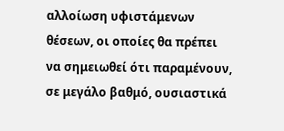αλλοίωση υφιστάμενων θέσεων, οι οποίες θα πρέπει να σημειωθεί ότι παραμένουν, σε μεγάλο βαθμό, ουσιαστικά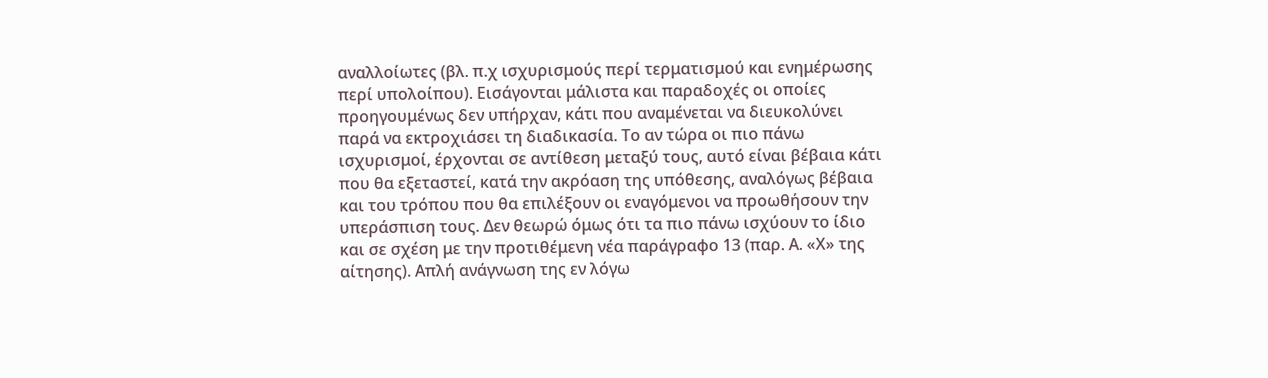αναλλοίωτες (βλ. π.χ ισχυρισμούς περί τερματισμού και ενημέρωσης περί υπολοίπου). Εισάγονται μάλιστα και παραδοχές οι οποίες προηγουμένως δεν υπήρχαν, κάτι που αναμένεται να διευκολύνει παρά να εκτροχιάσει τη διαδικασία. Το αν τώρα οι πιο πάνω ισχυρισμοί, έρχονται σε αντίθεση μεταξύ τους, αυτό είναι βέβαια κάτι που θα εξεταστεί, κατά την ακρόαση της υπόθεσης, αναλόγως βέβαια και του τρόπου που θα επιλέξουν οι εναγόμενοι να προωθήσουν την υπεράσπιση τους. Δεν θεωρώ όμως ότι τα πιο πάνω ισχύουν το ίδιο και σε σχέση με την προτιθέμενη νέα παράγραφο 13 (παρ. Α. «Χ» της αίτησης). Απλή ανάγνωση της εν λόγω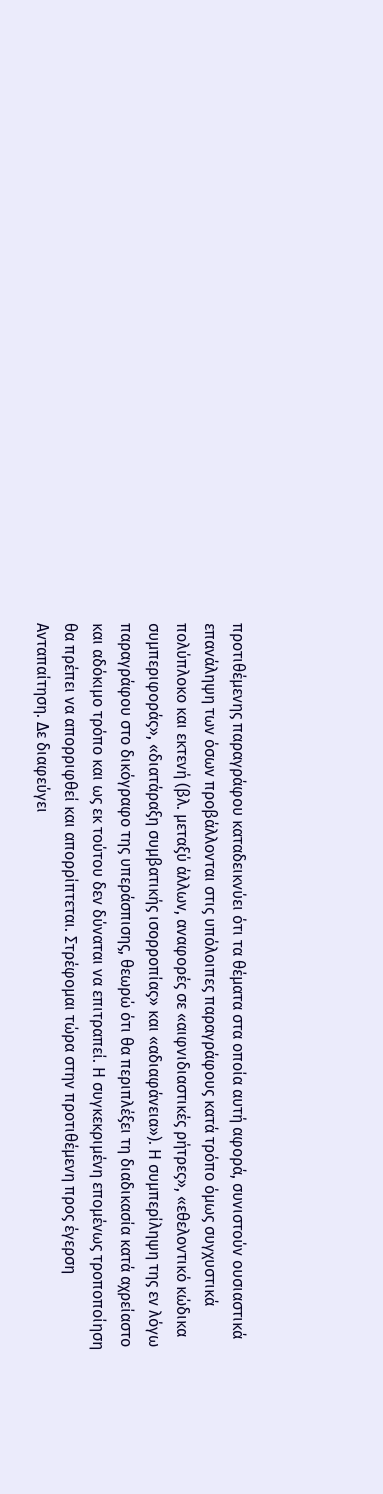προτιθέμενης παραγράφου καταδεικνύει ότι τα θέματα στα οποία αυτή αφορά, συνιστούν ουσιαστικά επανάληψη των όσων προβάλλονται στις υπόλοιπες παραγράφους κατά τρόπο όμως συγχυστικά πολύπλοκο και εκτενή (βλ. μεταξύ άλλων, αναφορές σε «αιφνιδιαστικές ρήτρες», «εθελοντικό κώδικα συμπεριφοράς», «διατάραξη συμβατικής ισορροπίας» και «αδιαφάνεια»). Η συμπερίληψη της εν λόγω παραγράφου στο δικόγραφο της υπεράσπισης, θεωρώ ότι θα περιπλέξει τη διαδικασία κατά αχρείαστο και αδόκιμο τρόπο και ως εκ τούτου δεν δύναται να επιτραπεί. Η συγκεκριμένη επομένως τροποποίηση θα πρέπει να απορριφθεί και απορρίπτεται. Στρέφομαι τώρα στην προτιθέμενη προς έγερση Ανταπαίτηση. Δε διαφεύγει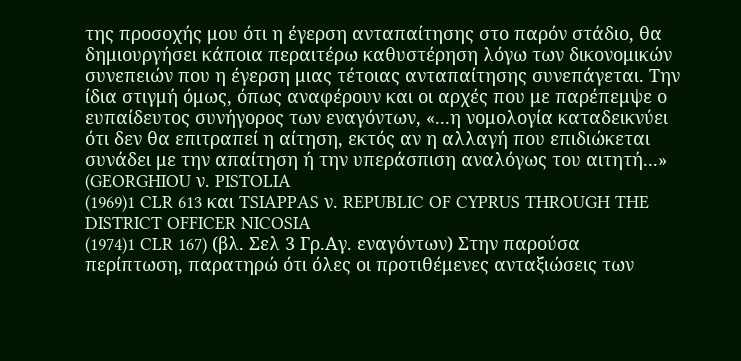της προσοχής μου ότι η έγερση ανταπαίτησης στο παρόν στάδιο, θα δημιουργήσει κάποια περαιτέρω καθυστέρηση λόγω των δικονομικών συνεπειών που η έγερση μιας τέτοιας ανταπαίτησης συνεπάγεται. Την ίδια στιγμή όμως, όπως αναφέρουν και οι αρχές που με παρέπεμψε ο ευπαίδευτος συνήγορος των εναγόντων, «...η νομολογία καταδεικνύει ότι δεν θα επιτραπεί η αίτηση, εκτός αν η αλλαγή που επιδιώκεται συνάδει με την απαίτηση ή την υπεράσπιση αναλόγως του αιτητή...» (GEORGHIOU ν. PISTOLIA
(1969)1 CLR 613 και TSIAPPAS ν. REPUBLIC OF CYPRUS THROUGH THE DISTRICT OFFICER NICOSIA
(1974)1 CLR 167) (βλ. Σελ 3 Γρ.Αγ. εναγόντων) Στην παρούσα περίπτωση, παρατηρώ ότι όλες οι προτιθέμενες ανταξιώσεις των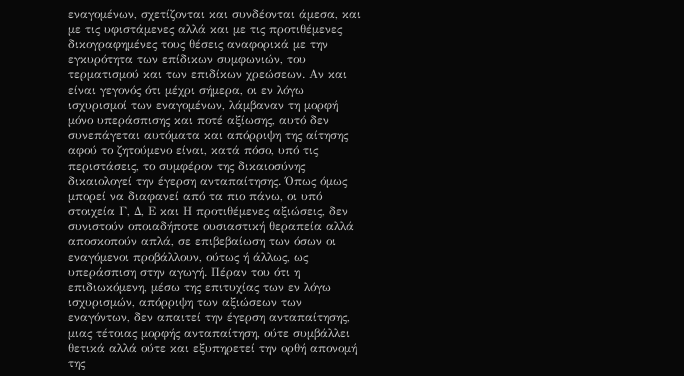εναγομένων, σχετίζονται και συνδέονται άμεσα, και με τις υφιστάμενες αλλά και με τις προτιθέμενες δικογραφημένες τους θέσεις αναφορικά με την εγκυρότητα των επίδικων συμφωνιών, του τερματισμού και των επιδίκων χρεώσεων. Αν και είναι γεγονός ότι μέχρι σήμερα, οι εν λόγω ισχυρισμοί των εναγομένων, λάμβαναν τη μορφή μόνο υπεράσπισης και ποτέ αξίωσης, αυτό δεν συνεπάγεται αυτόματα και απόρριψη της αίτησης αφού το ζητούμενο είναι, κατά πόσο, υπό τις περιστάσεις, το συμφέρον της δικαιοσύνης δικαιολογεί την έγερση ανταπαίτησης. Όπως όμως μπορεί να διαφανεί από τα πιο πάνω, οι υπό στοιχεία Γ, Δ, Ε και Η προτιθέμενες αξιώσεις, δεν συνιστούν οποιαδήποτε ουσιαστική θεραπεία αλλά αποσκοπούν απλά, σε επιβεβαίωση των όσων οι εναγόμενοι προβάλλουν, ούτως ή άλλως, ως υπεράσπιση στην αγωγή. Πέραν του ότι η επιδιωκόμενη, μέσω της επιτυχίας των εν λόγω ισχυρισμών, απόρριψη των αξιώσεων των εναγόντων, δεν απαιτεί την έγερση ανταπαίτησης, μιας τέτοιας μορφής ανταπαίτηση, ούτε συμβάλλει θετικά αλλά ούτε και εξυπηρετεί την ορθή απονομή της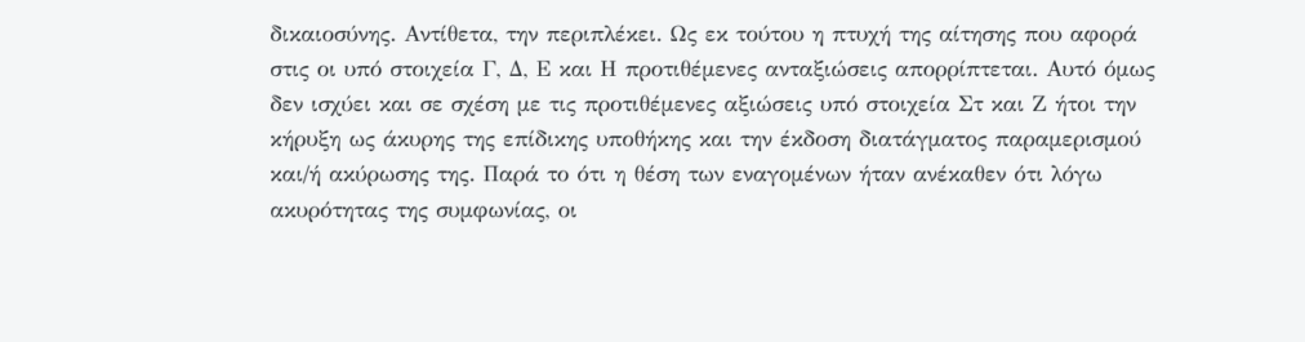δικαιοσύνης. Αντίθετα, την περιπλέκει. Ως εκ τούτου η πτυχή της αίτησης που αφορά στις οι υπό στοιχεία Γ, Δ, Ε και Η προτιθέμενες ανταξιώσεις απορρίπτεται. Αυτό όμως δεν ισχύει και σε σχέση με τις προτιθέμενες αξιώσεις υπό στοιχεία Στ και Ζ ήτοι την κήρυξη ως άκυρης της επίδικης υποθήκης και την έκδοση διατάγματος παραμερισμού και/ή ακύρωσης της. Παρά το ότι η θέση των εναγομένων ήταν ανέκαθεν ότι λόγω ακυρότητας της συμφωνίας, οι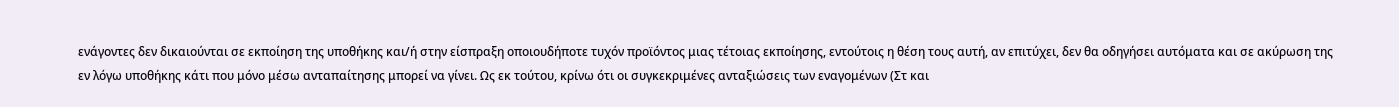ενάγοντες δεν δικαιούνται σε εκποίηση της υποθήκης και/ή στην είσπραξη οποιουδήποτε τυχόν προϊόντος μιας τέτοιας εκποίησης, εντούτοις η θέση τους αυτή, αν επιτύχει, δεν θα οδηγήσει αυτόματα και σε ακύρωση της εν λόγω υποθήκης κάτι που μόνο μέσω ανταπαίτησης μπορεί να γίνει. Ως εκ τούτου, κρίνω ότι οι συγκεκριμένες ανταξιώσεις των εναγομένων (Στ και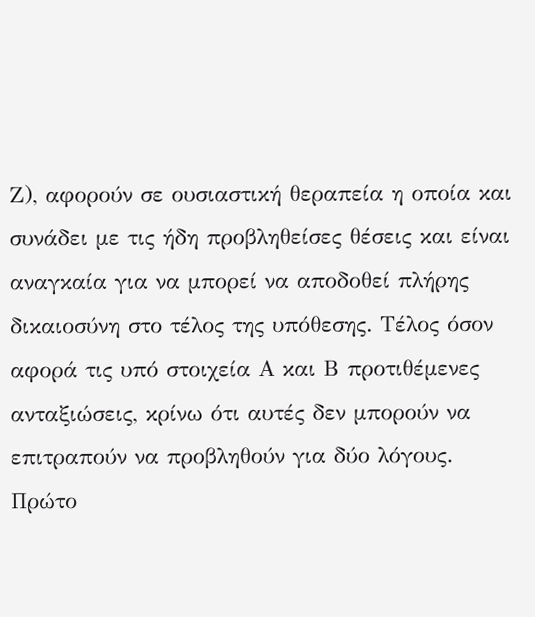Ζ), αφορούν σε ουσιαστική θεραπεία η οποία και συνάδει με τις ήδη προβληθείσες θέσεις και είναι αναγκαία για να μπορεί να αποδοθεί πλήρης δικαιοσύνη στο τέλος της υπόθεσης. Τέλος όσον αφορά τις υπό στοιχεία Α και Β προτιθέμενες ανταξιώσεις, κρίνω ότι αυτές δεν μπορούν να επιτραπούν να προβληθούν για δύο λόγους. Πρώτο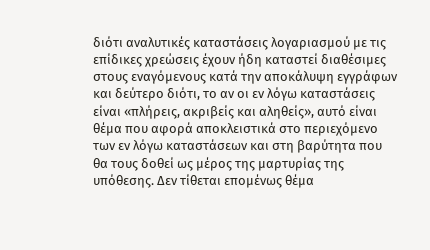διότι αναλυτικές καταστάσεις λογαριασμού με τις επίδικες χρεώσεις έχουν ήδη καταστεί διαθέσιμες στους εναγόμενους κατά την αποκάλυψη εγγράφων και δεύτερο διότι, το αν οι εν λόγω καταστάσεις είναι «πλήρεις, ακριβείς και αληθείς», αυτό είναι θέμα που αφορά αποκλειστικά στο περιεχόμενο των εν λόγω καταστάσεων και στη βαρύτητα που θα τους δοθεί ως μέρος της μαρτυρίας της υπόθεσης. Δεν τίθεται επομένως θέμα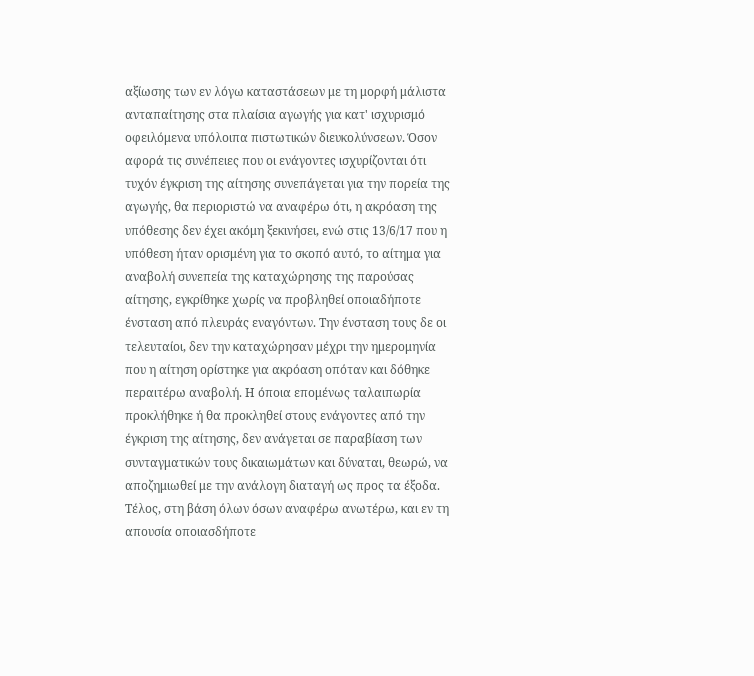αξίωσης των εν λόγω καταστάσεων με τη μορφή μάλιστα ανταπαίτησης στα πλαίσια αγωγής για κατ' ισχυρισμό οφειλόμενα υπόλοιπα πιστωτικών διευκολύνσεων. Όσον αφορά τις συνέπειες που οι ενάγοντες ισχυρίζονται ότι τυχόν έγκριση της αίτησης συνεπάγεται για την πορεία της αγωγής, θα περιοριστώ να αναφέρω ότι, η ακρόαση της υπόθεσης δεν έχει ακόμη ξεκινήσει, ενώ στις 13/6/17 που η υπόθεση ήταν ορισμένη για το σκοπό αυτό, το αίτημα για αναβολή συνεπεία της καταχώρησης της παρούσας αίτησης, εγκρίθηκε χωρίς να προβληθεί οποιαδήποτε ένσταση από πλευράς εναγόντων. Την ένσταση τους δε οι τελευταίοι, δεν την καταχώρησαν μέχρι την ημερομηνία που η αίτηση ορίστηκε για ακρόαση οπόταν και δόθηκε περαιτέρω αναβολή. Η όποια επομένως ταλαιπωρία προκλήθηκε ή θα προκληθεί στους ενάγοντες από την έγκριση της αίτησης, δεν ανάγεται σε παραβίαση των συνταγματικών τους δικαιωμάτων και δύναται, θεωρώ, να αποζημιωθεί με την ανάλογη διαταγή ως προς τα έξοδα. Τέλος, στη βάση όλων όσων αναφέρω ανωτέρω, και εν τη απουσία οποιασδήποτε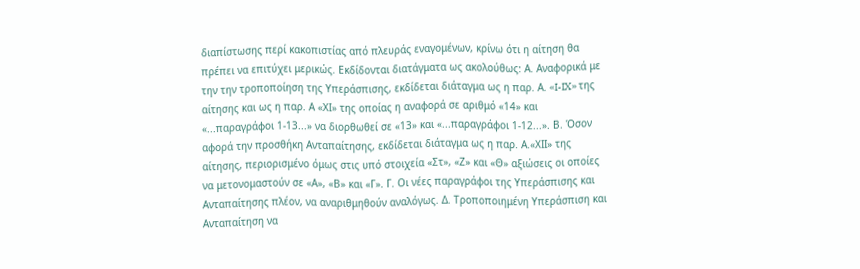διαπίστωσης περί κακοπιστίας από πλευράς εναγομένων, κρίνω ότι η αίτηση θα πρέπει να επιτύχει μερικώς. Εκδίδονται διατάγματα ως ακολούθως: Α. Αναφορικά με την την τροποποίηση της Υπεράσπισης, εκδίδεται διάταγμα ως η παρ. Α. «I-IX» της αίτησης και ως η παρ. Α «ΧΙ» της οποίας η αναφορά σε αριθμό «14» και «...παραγράφοι 1-13...» να διορθωθεί σε «13» και «...παραγράφοι 1-12...». Β. Όσον αφορά την προσθήκη Ανταπαίτησης, εκδίδεται διάταγμα ως η παρ. Α.«ΧΙΙ» της αίτησης, περιορισμένο όμως στις υπό στοιχεία «Στ», «Ζ» και «Θ» αξιώσεις οι οποίες να μετονομαστούν σε «Α», «Β» και «Γ». Γ. Οι νέες παραγράφοι της Υπεράσπισης και Ανταπαίτησης πλέον, να αναριθμηθούν αναλόγως. Δ. Τροποποιημένη Υπεράσπιση και Ανταπαίτηση να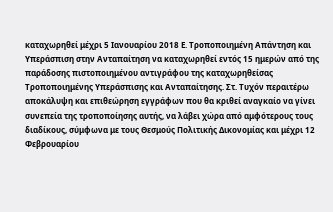καταχωρηθεί μέχρι 5 Ιανουαρίου 2018 Ε. Τροποποιημένη Απάντηση και Υπεράσπιση στην Ανταπαίτηση να καταχωρηθεί εντός 15 ημερών από της παράδοσης πιστοποιημένου αντιγράφου της καταχωρηθείσας Τροποποιημένης Υπεράσπισης και Ανταπαίτησης. Στ. Τυχόν περαιτέρω αποκάλυψη και επιθεώρηση εγγράφων που θα κριθεί αναγκαίο να γίνει συνεπεία της τροποποίησης αυτής, να λάβει χώρα από αμφότερους τους διαδίκους, σύμφωνα με τους Θεσμούς Πολιτικής Δικονομίας και μέχρι 12 Φεβρουαρίου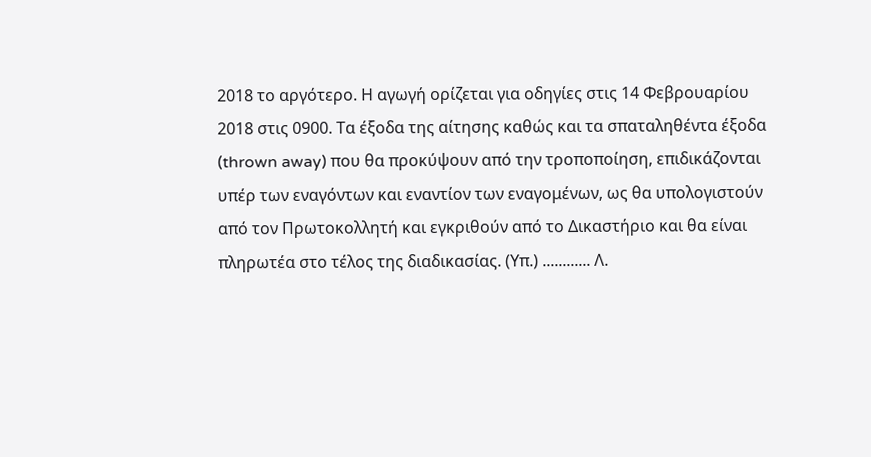2018 το αργότερο. Η αγωγή ορίζεται για οδηγίες στις 14 Φεβρουαρίου 2018 στις 0900. Τα έξοδα της αίτησης καθώς και τα σπαταληθέντα έξοδα (thrown away) που θα προκύψουν από την τροποποίηση, επιδικάζονται υπέρ των εναγόντων και εναντίον των εναγομένων, ως θα υπολογιστούν από τον Πρωτοκολλητή και εγκριθούν από το Δικαστήριο και θα είναι πληρωτέα στο τέλος της διαδικασίας. (Υπ.) ............ Λ.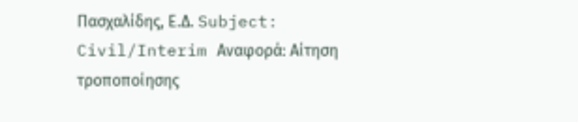Πασχαλίδης, Ε.Δ. Subject: Civil/Interim Αναφορά: Αίτηση τροποποίησης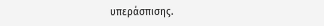υπεράσπισης.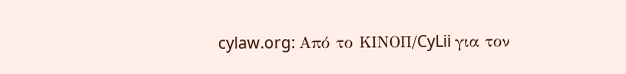cylaw.org: Από το ΚΙΝOΠ/CyLii για τον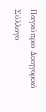Παγκύπριο Δικηγορικό Σύλλογο